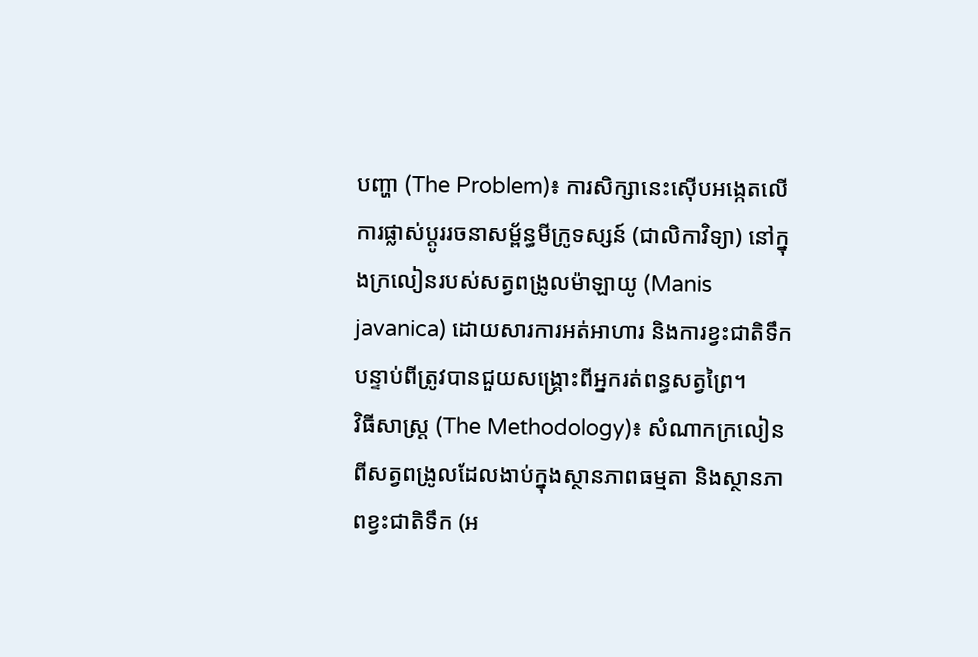បញ្ហា (The Problem)៖ ការសិក្សានេះស៊ើបអង្កេតលើការផ្លាស់ប្តូររចនាសម្ព័ន្ធមីក្រូទស្សន៍ (ជាលិកាវិទ្យា) នៅក្នុងក្រលៀនរបស់សត្វពង្រូលម៉ាឡាយូ (Manis javanica) ដោយសារការអត់អាហារ និងការខ្វះជាតិទឹកបន្ទាប់ពីត្រូវបានជួយសង្គ្រោះពីអ្នករត់ពន្ធសត្វព្រៃ។
វិធីសាស្ត្រ (The Methodology)៖ សំណាកក្រលៀនពីសត្វពង្រូលដែលងាប់ក្នុងស្ថានភាពធម្មតា និងស្ថានភាពខ្វះជាតិទឹក (អ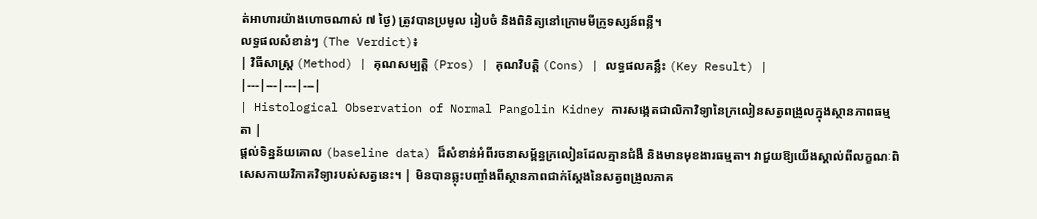ត់អាហារយ៉ាងហោចណាស់ ៧ ថ្ងៃ) ត្រូវបានប្រមូល រៀបចំ និងពិនិត្យនៅក្រោមមីក្រូទស្សន៍ពន្លឺ។
លទ្ធផលសំខាន់ៗ (The Verdict)៖
| វិធីសាស្ត្រ (Method) | គុណសម្បត្តិ (Pros) | គុណវិបត្តិ (Cons) | លទ្ធផលគន្លឹះ (Key Result) |
|---|---|---|---|
| Histological Observation of Normal Pangolin Kidney ការសង្កេតជាលិកាវិទ្យានៃក្រលៀនសត្វពង្រូលក្នុងស្ថានភាពធម្មតា |
ផ្តល់ទិន្នន័យគោល (baseline data) ដ៏សំខាន់អំពីរចនាសម្ព័ន្ធក្រលៀនដែលគ្មានជំងឺ និងមានមុខងារធម្មតា។ វាជួយឱ្យយើងស្គាល់ពីលក្ខណៈពិសេសកាយវិភាគវិទ្យារបស់សត្វនេះ។ | មិនបានឆ្លុះបញ្ចាំងពីស្ថានភាពជាក់ស្តែងនៃសត្វពង្រូលភាគ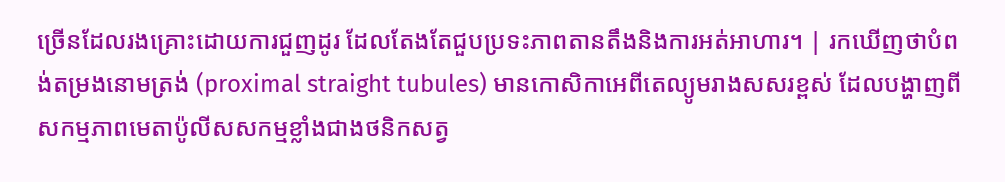ច្រើនដែលរងគ្រោះដោយការជួញដូរ ដែលតែងតែជួបប្រទះភាពតានតឹងនិងការអត់អាហារ។ | រកឃើញថាបំពង់តម្រងនោមត្រង់ (proximal straight tubules) មានកោសិកាអេពីតេល្យូមរាងសសរខ្ពស់ ដែលបង្ហាញពីសកម្មភាពមេតាប៉ូលីសសកម្មខ្លាំងជាងថនិកសត្វ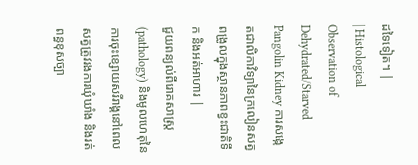ដទៃទៀត។ |
| Histological Observation of Dehydrated/Starved Pangolin Kidney ការសង្កេតជាលិកាវិទ្យានៃក្រលៀនសត្វពង្រូលក្នុងស្ថានភាពខ្វះជាតិទឹក និងអត់អាហារ |
ជួយពន្យល់ពីរោគសាស្ត្រ (pathology) និងមូលហេតុនៃការចុះខ្សោយសរីរាង្គនៅពេលសត្វត្រូវរងការឃុំឃាំង និងរត់ពន្ធខុសច្បា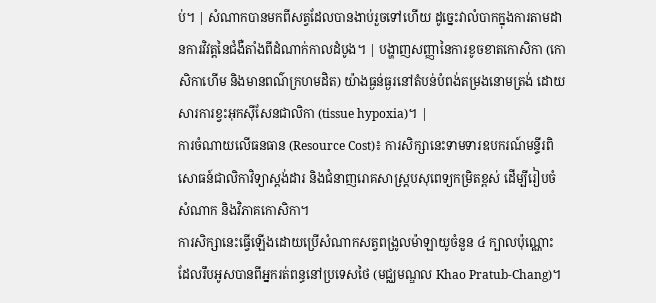ប់។ | សំណាកបានមកពីសត្វដែលបានងាប់រួចទៅហើយ ដូច្នេះវាលំបាកក្នុងការតាមដានការវិវត្តនៃជំងឺតាំងពីដំណាក់កាលដំបូង។ | បង្ហាញសញ្ញានៃការខូចខាតកោសិកា (កោសិកាហើម និងមានពណ៌ក្រហមដិត) យ៉ាងធ្ងន់ធ្ងរនៅតំបន់បំពង់តម្រងនោមត្រង់ ដោយសារការខ្វះអុកស៊ីសែនជាលិកា (tissue hypoxia)។ |
ការចំណាយលើធនធាន (Resource Cost)៖ ការសិក្សានេះទាមទារឧបករណ៍មន្ទីរពិសោធន៍ជាលិកាវិទ្យាស្តង់ដារ និងជំនាញរោគសាស្ត្របសុពេទ្យកម្រិតខ្ពស់ ដើម្បីរៀបចំសំណាក និងវិភាគកោសិកា។
ការសិក្សានេះធ្វើឡើងដោយប្រើសំណាកសត្វពង្រូលម៉ាឡាយូចំនួន ៤ ក្បាលប៉ុណ្ណោះ ដែលរឹបអូសបានពីអ្នករត់ពន្ធនៅប្រទេសថៃ (មជ្ឈមណ្ឌល Khao Pratub-Chang)។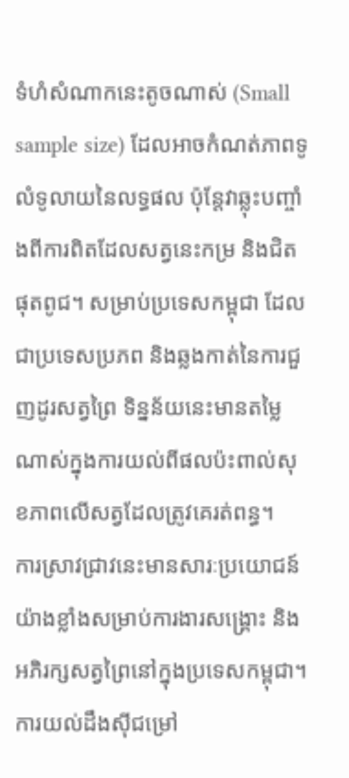ទំហំសំណាកនេះតូចណាស់ (Small sample size) ដែលអាចកំណត់ភាពទូលំទូលាយនៃលទ្ធផល ប៉ុន្តែវាឆ្លុះបញ្ចាំងពីការពិតដែលសត្វនេះកម្រ និងជិតផុតពូជ។ សម្រាប់ប្រទេសកម្ពុជា ដែលជាប្រទេសប្រភព និងឆ្លងកាត់នៃការជួញដូរសត្វព្រៃ ទិន្នន័យនេះមានតម្លៃណាស់ក្នុងការយល់ពីផលប៉ះពាល់សុខភាពលើសត្វដែលត្រូវគេរត់ពន្ធ។
ការស្រាវជ្រាវនេះមានសារៈប្រយោជន៍យ៉ាងខ្លាំងសម្រាប់ការងារសង្គ្រោះ និងអភិរក្សសត្វព្រៃនៅក្នុងប្រទេសកម្ពុជា។
ការយល់ដឹងស៊ីជម្រៅ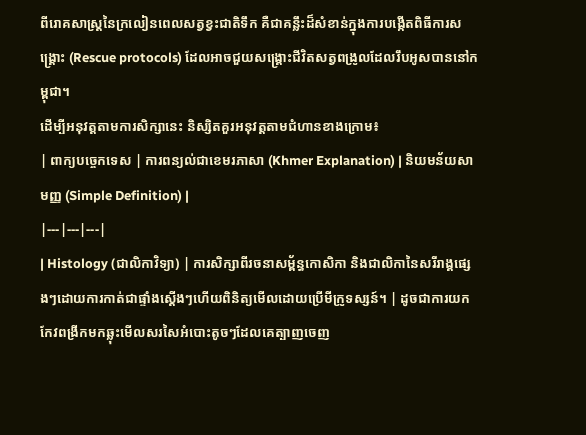ពីរោគសាស្ត្រនៃក្រលៀនពេលសត្វខ្វះជាតិទឹក គឺជាគន្លឹះដ៏សំខាន់ក្នុងការបង្កើតពិធីការសង្គ្រោះ (Rescue protocols) ដែលអាចជួយសង្គ្រោះជីវិតសត្វពង្រូលដែលរឹបអូសបាននៅកម្ពុជា។
ដើម្បីអនុវត្តតាមការសិក្សានេះ និស្សិតគួរអនុវត្តតាមជំហានខាងក្រោម៖
| ពាក្យបច្ចេកទេស | ការពន្យល់ជាខេមរភាសា (Khmer Explanation) | និយមន័យសាមញ្ញ (Simple Definition) |
|---|---|---|
| Histology (ជាលិកាវិទ្យា) | ការសិក្សាពីរចនាសម្ព័ន្ធកោសិកា និងជាលិកានៃសរីរាង្គផ្សេងៗដោយការកាត់ជាផ្ទាំងស្តើងៗហើយពិនិត្យមើលដោយប្រើមីក្រូទស្សន៍។ | ដូចជាការយកកែវពង្រីកមកឆ្លុះមើលសរសៃអំបោះតូចៗដែលគេត្បាញចេញ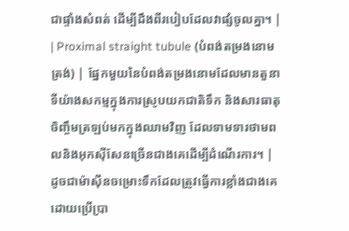ជាផ្ទាំងសំពត់ ដើម្បីដឹងពីរបៀបដែលវាផ្សំចូលគ្នា។ |
| Proximal straight tubule (បំពង់តម្រងនោមត្រង់) | ផ្នែកមួយនៃបំពង់តម្រងនោមដែលមានតួនាទីយ៉ាងសកម្មក្នុងការស្រូបយកជាតិទឹក និងសារធាតុចិញ្ចឹមត្រឡប់មកក្នុងឈាមវិញ ដែលទាមទារថាមពលនិងអុកស៊ីសែនច្រើនជាងគេដើម្បីដំណើរការ។ | ដូចជាម៉ាស៊ីនចម្រោះទឹកដែលត្រូវធ្វើការខ្លាំងជាងគេដោយប្រើប្រា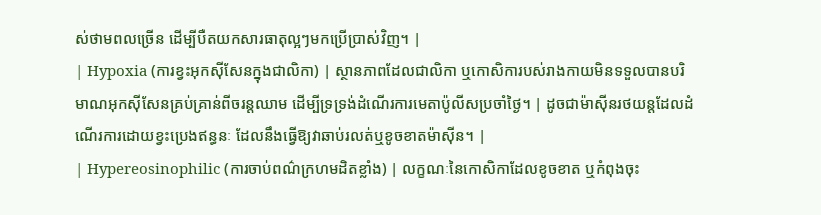ស់ថាមពលច្រើន ដើម្បីបឺតយកសារធាតុល្អៗមកប្រើប្រាស់វិញ។ |
| Hypoxia (ការខ្វះអុកស៊ីសែនក្នុងជាលិកា) | ស្ថានភាពដែលជាលិកា ឬកោសិការបស់រាងកាយមិនទទួលបានបរិមាណអុកស៊ីសែនគ្រប់គ្រាន់ពីចរន្តឈាម ដើម្បីទ្រទ្រង់ដំណើរការមេតាប៉ូលីសប្រចាំថ្ងៃ។ | ដូចជាម៉ាស៊ីនរថយន្តដែលដំណើរការដោយខ្វះប្រេងឥន្ធនៈ ដែលនឹងធ្វើឱ្យវាឆាប់រលត់ឬខូចខាតម៉ាស៊ីន។ |
| Hypereosinophilic (ការចាប់ពណ៌ក្រហមដិតខ្លាំង) | លក្ខណៈនៃកោសិកាដែលខូចខាត ឬកំពុងចុះ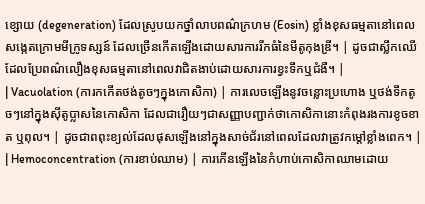ខ្សោយ (degeneration) ដែលស្រូបយកថ្នាំលាបពណ៌ក្រហម (Eosin) ខ្លាំងខុសធម្មតានៅពេលសង្កេតក្រោមមីក្រូទស្សន៍ ដែលច្រើនកើតឡើងដោយសារការរីកធំនៃមីតូកុងឌ្រី។ | ដូចជាស្លឹកឈើដែលប្រែពណ៌លឿងខុសធម្មតានៅពេលវាជិតងាប់ដោយសារការខ្វះទឹកឬជំងឺ។ |
| Vacuolation (ការកកើតថង់តូចៗក្នុងកោសិកា) | ការលេចឡើងនូវចន្លោះប្រហោង ឬថង់ទឹកតូចៗនៅក្នុងស៊ីតូប្លាសនៃកោសិកា ដែលជារឿយៗជាសញ្ញាបញ្ជាក់ថាកោសិកានោះកំពុងរងការខូចខាត ឬពុល។ | ដូចជាពពុះខ្យល់ដែលផុសឡើងនៅក្នុងសាច់ជ័រនៅពេលដែលវាត្រូវកម្តៅខ្លាំងពេក។ |
| Hemoconcentration (ការខាប់ឈាម) | ការកើនឡើងនៃកំហាប់កោសិកាឈាមដោយ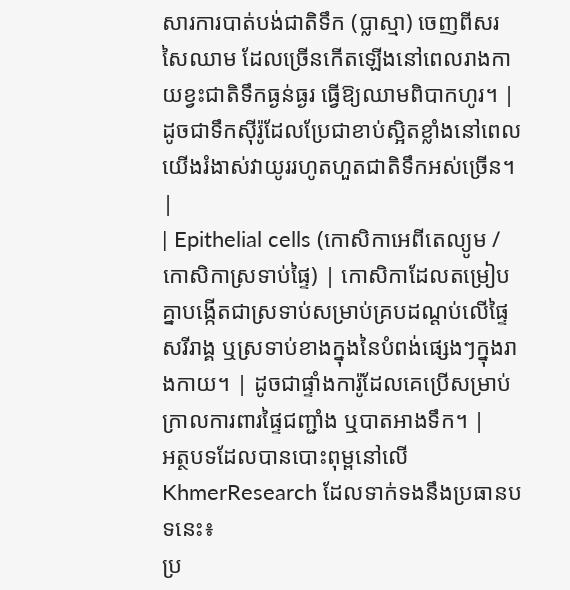សារការបាត់បង់ជាតិទឹក (ប្លាស្មា) ចេញពីសរសៃឈាម ដែលច្រើនកើតឡើងនៅពេលរាងកាយខ្វះជាតិទឹកធ្ងន់ធ្ងរ ធ្វើឱ្យឈាមពិបាកហូរ។ | ដូចជាទឹកស៊ីរ៉ូដែលប្រែជាខាប់ស្អិតខ្លាំងនៅពេលយើងរំងាស់វាយូររហូតហួតជាតិទឹកអស់ច្រើន។ |
| Epithelial cells (កោសិកាអេពីតេល្យូម / កោសិកាស្រទាប់ផ្ទៃ) | កោសិកាដែលតម្រៀបគ្នាបង្កើតជាស្រទាប់សម្រាប់គ្របដណ្តប់លើផ្ទៃសរីរាង្គ ឬស្រទាប់ខាងក្នុងនៃបំពង់ផ្សេងៗក្នុងរាងកាយ។ | ដូចជាផ្ទាំងការ៉ូដែលគេប្រើសម្រាប់ក្រាលការពារផ្ទៃជញ្ជាំង ឬបាតអាងទឹក។ |
អត្ថបទដែលបានបោះពុម្ពនៅលើ KhmerResearch ដែលទាក់ទងនឹងប្រធានបទនេះ៖
ប្រ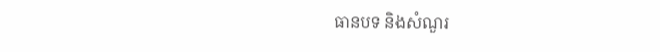ធានបទ និងសំណួរ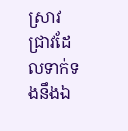ស្រាវជ្រាវដែលទាក់ទងនឹងឯ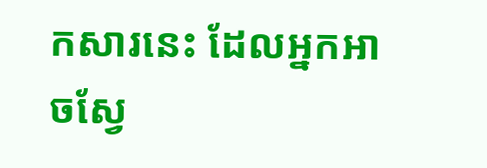កសារនេះ ដែលអ្នកអាចស្វែ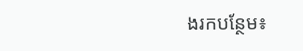ងរកបន្ថែម៖